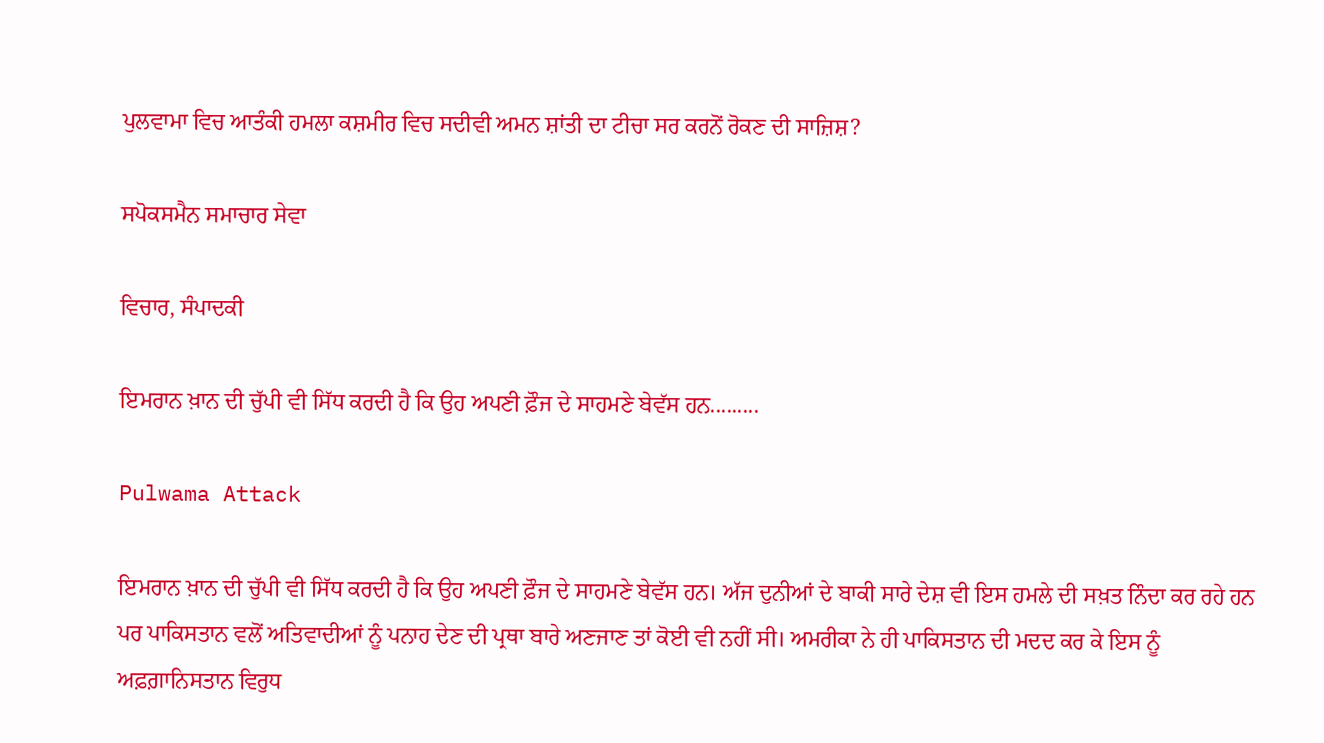ਪੁਲਵਾਮਾ ਵਿਚ ਆਤੰਕੀ ਹਮਲਾ ਕਸ਼ਮੀਰ ਵਿਚ ਸਦੀਵੀ ਅਮਨ ਸ਼ਾਂਤੀ ਦਾ ਟੀਚਾ ਸਰ ਕਰਨੋਂ ਰੋਕਣ ਦੀ ਸਾਜ਼ਿਸ਼?

ਸਪੋਕਸਮੈਨ ਸਮਾਚਾਰ ਸੇਵਾ

ਵਿਚਾਰ, ਸੰਪਾਦਕੀ

ਇਮਰਾਨ ਖ਼ਾਨ ਦੀ ਚੁੱਪੀ ਵੀ ਸਿੱਧ ਕਰਦੀ ਹੈ ਕਿ ਉਹ ਅਪਣੀ ਫ਼ੌਜ ਦੇ ਸਾਹਮਣੇ ਬੇਵੱਸ ਹਨ.........

Pulwama Attack

ਇਮਰਾਨ ਖ਼ਾਨ ਦੀ ਚੁੱਪੀ ਵੀ ਸਿੱਧ ਕਰਦੀ ਹੈ ਕਿ ਉਹ ਅਪਣੀ ਫ਼ੌਜ ਦੇ ਸਾਹਮਣੇ ਬੇਵੱਸ ਹਨ। ਅੱਜ ਦੁਨੀਆਂ ਦੇ ਬਾਕੀ ਸਾਰੇ ਦੇਸ਼ ਵੀ ਇਸ ਹਮਲੇ ਦੀ ਸਖ਼ਤ ਨਿੰਦਾ ਕਰ ਰਹੇ ਹਨ ਪਰ ਪਾਕਿਸਤਾਨ ਵਲੋਂ ਅਤਿਵਾਦੀਆਂ ਨੂੰ ਪਨਾਹ ਦੇਣ ਦੀ ਪ੍ਰਥਾ ਬਾਰੇ ਅਣਜਾਣ ਤਾਂ ਕੋਈ ਵੀ ਨਹੀਂ ਸੀ। ਅਮਰੀਕਾ ਨੇ ਹੀ ਪਾਕਿਸਤਾਨ ਦੀ ਮਦਦ ਕਰ ਕੇ ਇਸ ਨੂੰ ਅਫ਼ਗ਼ਾਨਿਸਤਾਨ ਵਿਰੁਧ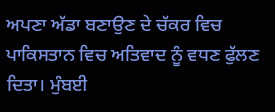ਅਪਣਾ ਅੱਡਾ ਬਣਾਉਣ ਦੇ ਚੱਕਰ ਵਿਚ ਪਾਕਿਸਤਾਨ ਵਿਚ ਅਤਿਵਾਦ ਨੂੰ ਵਧਣ ਫੁੱਲਣ ਦਿਤਾ। ਮੁੰਬਈ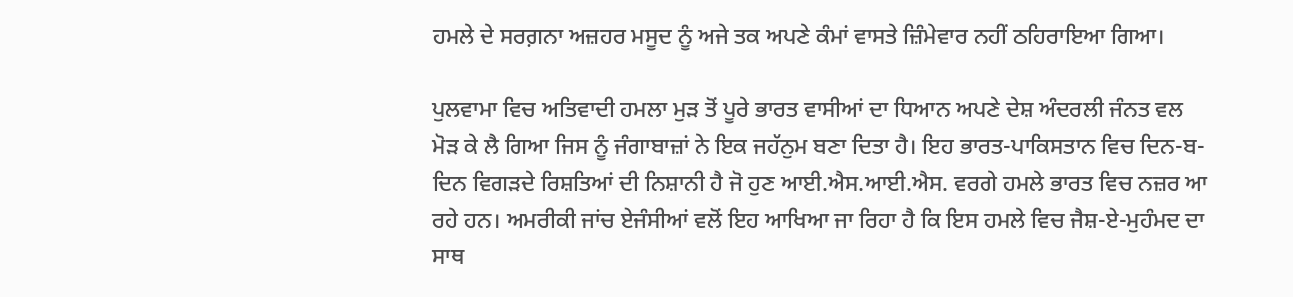ਹਮਲੇ ਦੇ ਸਰਗ਼ਨਾ ਅਜ਼ਹਰ ਮਸੂਦ ਨੂੰ ਅਜੇ ਤਕ ਅਪਣੇ ਕੰਮਾਂ ਵਾਸਤੇ ਜ਼ਿੰਮੇਵਾਰ ਨਹੀਂ ਠਹਿਰਾਇਆ ਗਿਆ।

ਪੁਲਵਾਮਾ ਵਿਚ ਅਤਿਵਾਦੀ ਹਮਲਾ ਮੁੜ ਤੋਂ ਪੂਰੇ ਭਾਰਤ ਵਾਸੀਆਂ ਦਾ ਧਿਆਨ ਅਪਣੇ ਦੇਸ਼ ਅੰਦਰਲੀ ਜੰਨਤ ਵਲ ਮੋੜ ਕੇ ਲੈ ਗਿਆ ਜਿਸ ਨੂੰ ਜੰਗਾਬਾਜ਼ਾਂ ਨੇ ਇਕ ਜਹੱਨੁਮ ਬਣਾ ਦਿਤਾ ਹੈ। ਇਹ ਭਾਰਤ-ਪਾਕਿਸਤਾਨ ਵਿਚ ਦਿਨ-ਬ-ਦਿਨ ਵਿਗੜਦੇ ਰਿਸ਼ਤਿਆਂ ਦੀ ਨਿਸ਼ਾਨੀ ਹੈ ਜੋ ਹੁਣ ਆਈ.ਐਸ.ਆਈ.ਐਸ. ਵਰਗੇ ਹਮਲੇ ਭਾਰਤ ਵਿਚ ਨਜ਼ਰ ਆ ਰਹੇ ਹਨ। ਅਮਰੀਕੀ ਜਾਂਚ ਏਜੰਸੀਆਂ ਵਲੋਂ ਇਹ ਆਖਿਆ ਜਾ ਰਿਹਾ ਹੈ ਕਿ ਇਸ ਹਮਲੇ ਵਿਚ ਜੈਸ਼-ਏ-ਮੁਹੰਮਦ ਦਾ ਸਾਥ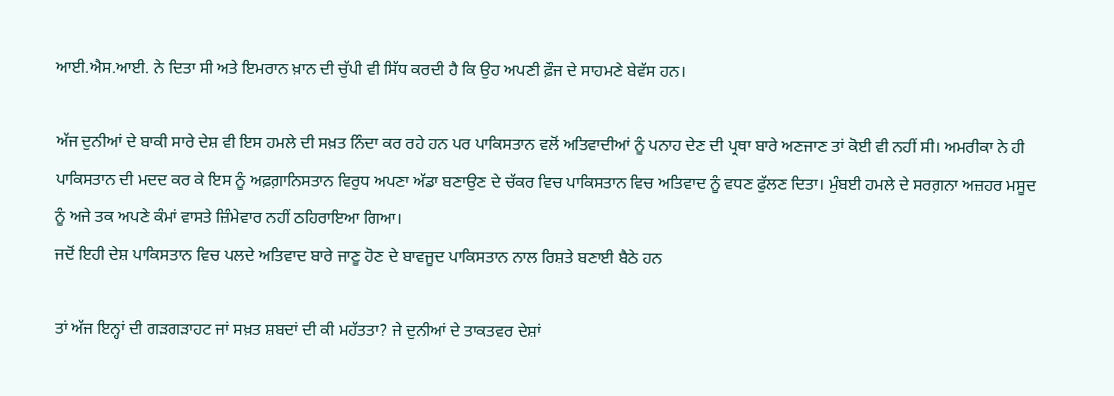ਆਈ.ਐਸ.ਆਈ. ਨੇ ਦਿਤਾ ਸੀ ਅਤੇ ਇਮਰਾਨ ਖ਼ਾਨ ਦੀ ਚੁੱਪੀ ਵੀ ਸਿੱਧ ਕਰਦੀ ਹੈ ਕਿ ਉਹ ਅਪਣੀ ਫ਼ੌਜ ਦੇ ਸਾਹਮਣੇ ਬੇਵੱਸ ਹਨ।

ਅੱਜ ਦੁਨੀਆਂ ਦੇ ਬਾਕੀ ਸਾਰੇ ਦੇਸ਼ ਵੀ ਇਸ ਹਮਲੇ ਦੀ ਸਖ਼ਤ ਨਿੰਦਾ ਕਰ ਰਹੇ ਹਨ ਪਰ ਪਾਕਿਸਤਾਨ ਵਲੋਂ ਅਤਿਵਾਦੀਆਂ ਨੂੰ ਪਨਾਹ ਦੇਣ ਦੀ ਪ੍ਰਥਾ ਬਾਰੇ ਅਣਜਾਣ ਤਾਂ ਕੋਈ ਵੀ ਨਹੀਂ ਸੀ। ਅਮਰੀਕਾ ਨੇ ਹੀ ਪਾਕਿਸਤਾਨ ਦੀ ਮਦਦ ਕਰ ਕੇ ਇਸ ਨੂੰ ਅਫ਼ਗ਼ਾਨਿਸਤਾਨ ਵਿਰੁਧ ਅਪਣਾ ਅੱਡਾ ਬਣਾਉਣ ਦੇ ਚੱਕਰ ਵਿਚ ਪਾਕਿਸਤਾਨ ਵਿਚ ਅਤਿਵਾਦ ਨੂੰ ਵਧਣ ਫੁੱਲਣ ਦਿਤਾ। ਮੁੰਬਈ ਹਮਲੇ ਦੇ ਸਰਗ਼ਨਾ ਅਜ਼ਹਰ ਮਸੂਦ ਨੂੰ ਅਜੇ ਤਕ ਅਪਣੇ ਕੰਮਾਂ ਵਾਸਤੇ ਜ਼ਿੰਮੇਵਾਰ ਨਹੀਂ ਠਹਿਰਾਇਆ ਗਿਆ।
ਜਦੋਂ ਇਹੀ ਦੇਸ਼ ਪਾਕਿਸਤਾਨ ਵਿਚ ਪਲਦੇ ਅਤਿਵਾਦ ਬਾਰੇ ਜਾਣੂ ਹੋਣ ਦੇ ਬਾਵਜੂਦ ਪਾਕਿਸਤਾਨ ਨਾਲ ਰਿਸ਼ਤੇ ਬਣਾਈ ਬੈਠੇ ਹਨ

ਤਾਂ ਅੱਜ ਇਨ੍ਹਾਂ ਦੀ ਗੜਗੜਾਹਟ ਜਾਂ ਸਖ਼ਤ ਸ਼ਬਦਾਂ ਦੀ ਕੀ ਮਹੱਤਤਾ? ਜੇ ਦੁਨੀਆਂ ਦੇ ਤਾਕਤਵਰ ਦੇਸ਼ਾਂ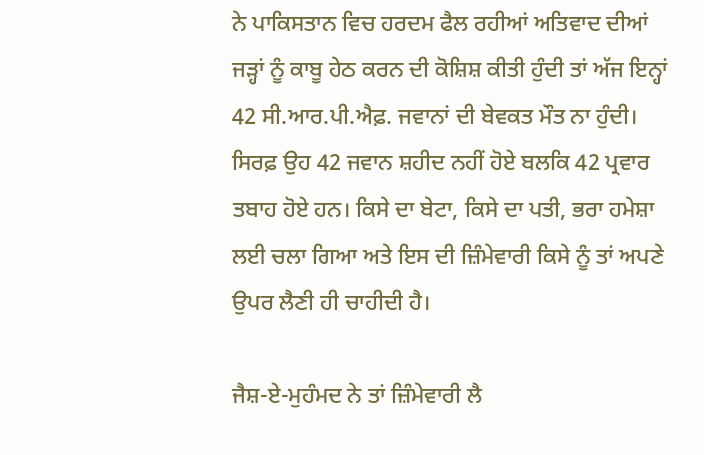ਨੇ ਪਾਕਿਸਤਾਨ ਵਿਚ ਹਰਦਮ ਫੈਲ ਰਹੀਆਂ ਅਤਿਵਾਦ ਦੀਆਂ ਜੜ੍ਹਾਂ ਨੂੰ ਕਾਬੂ ਹੇਠ ਕਰਨ ਦੀ ਕੋਸ਼ਿਸ਼ ਕੀਤੀ ਹੁੰਦੀ ਤਾਂ ਅੱਜ ਇਨ੍ਹਾਂ 42 ਸੀ.ਆਰ.ਪੀ.ਐਫ਼. ਜਵਾਨਾਂ ਦੀ ਬੇਵਕਤ ਮੌਤ ਨਾ ਹੁੰਦੀ। ਸਿਰਫ਼ ਉਹ 42 ਜਵਾਨ ਸ਼ਹੀਦ ਨਹੀਂ ਹੋਏ ਬਲਕਿ 42 ਪ੍ਰਵਾਰ ਤਬਾਹ ਹੋਏ ਹਨ। ਕਿਸੇ ਦਾ ਬੇਟਾ, ਕਿਸੇ ਦਾ ਪਤੀ, ਭਰਾ ਹਮੇਸ਼ਾ ਲਈ ਚਲਾ ਗਿਆ ਅਤੇ ਇਸ ਦੀ ਜ਼ਿੰਮੇਵਾਰੀ ਕਿਸੇ ਨੂੰ ਤਾਂ ਅਪਣੇ ਉਪਰ ਲੈਣੀ ਹੀ ਚਾਹੀਦੀ ਹੈ।

ਜੈਸ਼-ਏ-ਮੁਹੰਮਦ ਨੇ ਤਾਂ ਜ਼ਿੰਮੇਵਾਰੀ ਲੈ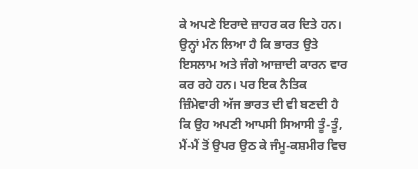ਕੇ ਅਪਣੇ ਇਰਾਦੇ ਜ਼ਾਹਰ ਕਰ ਦਿਤੇ ਹਨ। ਉਨ੍ਹਾਂ ਮੰਨ ਲਿਆ ਹੈ ਕਿ ਭਾਰਤ ਉਤੇ ਇਸਲਾਮ ਅਤੇ ਜੰਗੇ ਆਜ਼ਾਦੀ ਕਾਰਨ ਵਾਰ ਕਰ ਰਹੇ ਹਨ। ਪਰ ਇਕ ਨੈਤਿਕ ਜ਼ਿੰਮੇਵਾਰੀ ਅੱਜ ਭਾਰਤ ਦੀ ਵੀ ਬਣਦੀ ਹੈ ਕਿ ਉਹ ਅਪਣੀ ਆਪਸੀ ਸਿਆਸੀ ਤੂੰ-ਤੂੰ, ਮੈਂ-ਮੈਂ ਤੋਂ ਉਪਰ ਉਠ ਕੇ ਜੰਮੂ-ਕਸ਼ਮੀਰ ਵਿਚ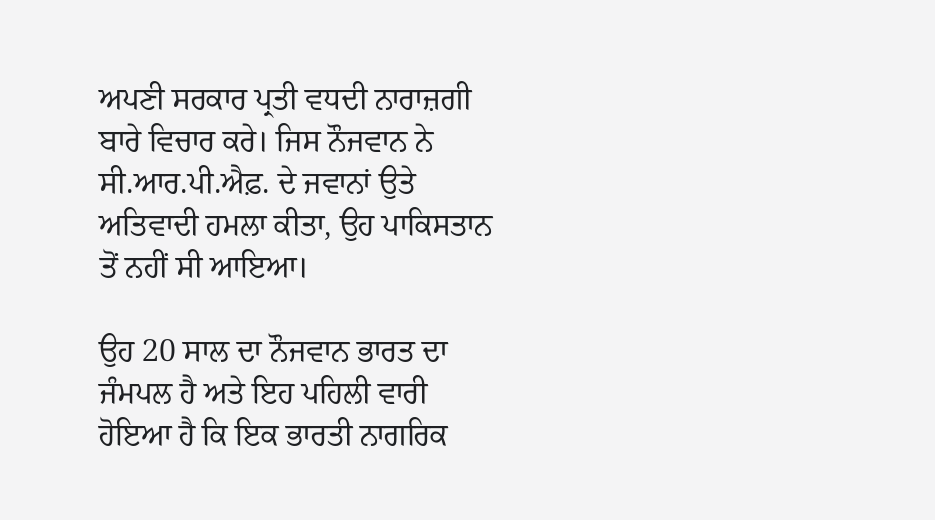ਅਪਣੀ ਸਰਕਾਰ ਪ੍ਰਤੀ ਵਧਦੀ ਨਾਰਾਜ਼ਗੀ ਬਾਰੇ ਵਿਚਾਰ ਕਰੇ। ਜਿਸ ਨੌਜਵਾਨ ਨੇ ਸੀ.ਆਰ.ਪੀ.ਐਫ਼. ਦੇ ਜਵਾਨਾਂ ਉਤੇ ਅਤਿਵਾਦੀ ਹਮਲਾ ਕੀਤਾ, ਉਹ ਪਾਕਿਸਤਾਨ ਤੋਂ ਨਹੀਂ ਸੀ ਆਇਆ।

ਉਹ 20 ਸਾਲ ਦਾ ਨੌਜਵਾਨ ਭਾਰਤ ਦਾ ਜੰਮਪਲ ਹੈ ਅਤੇ ਇਹ ਪਹਿਲੀ ਵਾਰੀ ਹੋਇਆ ਹੈ ਕਿ ਇਕ ਭਾਰਤੀ ਨਾਗਰਿਕ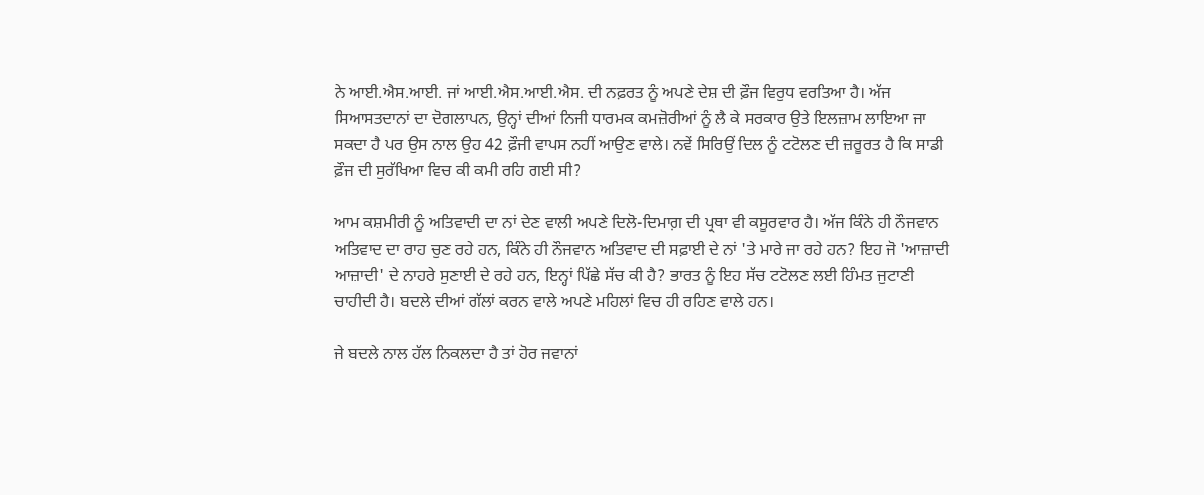ਨੇ ਆਈ.ਐਸ.ਆਈ. ਜਾਂ ਆਈ.ਐਸ.ਆਈ.ਐਸ. ਦੀ ਨਫ਼ਰਤ ਨੂੰ ਅਪਣੇ ਦੇਸ਼ ਦੀ ਫ਼ੌਜ ਵਿਰੁਧ ਵਰਤਿਆ ਹੈ। ਅੱਜ ਸਿਆਸਤਦਾਨਾਂ ਦਾ ਦੋਗਲਾਪਨ, ਉਨ੍ਹਾਂ ਦੀਆਂ ਨਿਜੀ ਧਾਰਮਕ ਕਮਜ਼ੋਰੀਆਂ ਨੂੰ ਲੈ ਕੇ ਸਰਕਾਰ ਉਤੇ ਇਲਜ਼ਾਮ ਲਾਇਆ ਜਾ ਸਕਦਾ ਹੈ ਪਰ ਉਸ ਨਾਲ ਉਹ 42 ਫ਼ੌਜੀ ਵਾਪਸ ਨਹੀਂ ਆਉਣ ਵਾਲੇ। ਨਵੇਂ ਸਿਰਿਉਂ ਦਿਲ ਨੂੰ ਟਟੋਲਣ ਦੀ ਜ਼ਰੂਰਤ ਹੈ ਕਿ ਸਾਡੀ ਫ਼ੌਜ ਦੀ ਸੁਰੱਖਿਆ ਵਿਚ ਕੀ ਕਮੀ ਰਹਿ ਗਈ ਸੀ?

ਆਮ ਕਸ਼ਮੀਰੀ ਨੂੰ ਅਤਿਵਾਦੀ ਦਾ ਨਾਂ ਦੇਣ ਵਾਲੀ ਅਪਣੇ ਦਿਲੋ-ਦਿਮਾਗ਼ ਦੀ ਪ੍ਰਥਾ ਵੀ ਕਸੂਰਵਾਰ ਹੈ। ਅੱਜ ਕਿੰਨੇ ਹੀ ਨੌਜਵਾਨ ਅਤਿਵਾਦ ਦਾ ਰਾਹ ਚੁਣ ਰਹੇ ਹਨ, ਕਿੰਨੇ ਹੀ ਨੌਜਵਾਨ ਅਤਿਵਾਦ ਦੀ ਸਫ਼ਾਈ ਦੇ ਨਾਂ 'ਤੇ ਮਾਰੇ ਜਾ ਰਹੇ ਹਨ? ਇਹ ਜੋ 'ਆਜ਼ਾਦੀ ਆਜ਼ਾਦੀ' ਦੇ ਨਾਹਰੇ ਸੁਣਾਈ ਦੇ ਰਹੇ ਹਨ, ਇਨ੍ਹਾਂ ਪਿੱਛੇ ਸੱਚ ਕੀ ਹੈ? ਭਾਰਤ ਨੂੰ ਇਹ ਸੱਚ ਟਟੋਲਣ ਲਈ ਹਿੰਮਤ ਜੁਟਾਣੀ ਚਾਹੀਦੀ ਹੈ। ਬਦਲੇ ਦੀਆਂ ਗੱਲਾਂ ਕਰਨ ਵਾਲੇ ਅਪਣੇ ਮਹਿਲਾਂ ਵਿਚ ਹੀ ਰਹਿਣ ਵਾਲੇ ਹਨ।

ਜੇ ਬਦਲੇ ਨਾਲ ਹੱਲ ਨਿਕਲਦਾ ਹੈ ਤਾਂ ਹੋਰ ਜਵਾਨਾਂ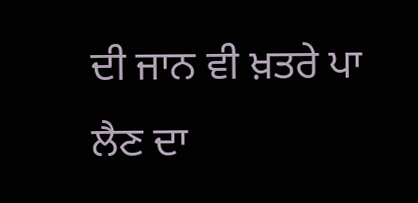ਦੀ ਜਾਨ ਵੀ ਖ਼ਤਰੇ ਪਾ ਲੈਣ ਦਾ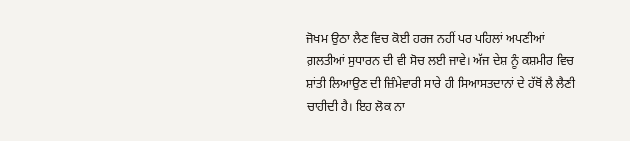ਜੋਖਮ ਉਠਾ ਲੈਣ ਵਿਚ ਕੋਈ ਹਰਜ ਨਹੀਂ ਪਰ ਪਹਿਲਾਂ ਅਪਣੀਆਂ ਗ਼ਲਤੀਆਂ ਸੁਧਾਰਨ ਦੀ ਵੀ ਸੋਚ ਲਈ ਜਾਵੇ। ਅੱਜ ਦੇਸ਼ ਨੂੰ ਕਸ਼ਮੀਰ ਵਿਚ ਸ਼ਾਂਤੀ ਲਿਆਉਣ ਦੀ ਜ਼ਿੰਮੇਵਾਰੀ ਸਾਰੇ ਹੀ ਸਿਆਸਤਦਾਨਾਂ ਦੇ ਹੱਥੋਂ ਲੈ ਲੈਣੀ ਚਾਹੀਦੀ ਹੈ। ਇਹ ਲੋਕ ਨਾ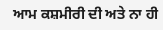ਆਮ ਕਸ਼ਮੀਰੀ ਦੀ ਅਤੇ ਨਾ ਹੀ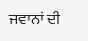ਜਵਾਨਾਂ ਦੀ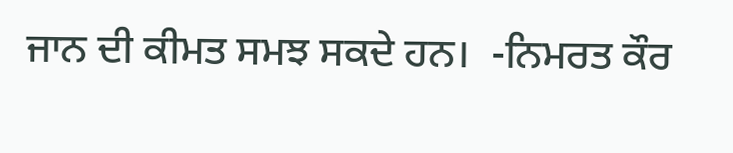ਜਾਨ ਦੀ ਕੀਮਤ ਸਮਝ ਸਕਦੇ ਹਨ।  -ਨਿਮਰਤ ਕੌਰ